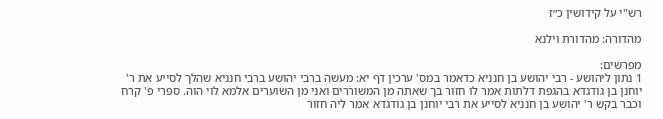רש"י על קידושין כ״ז

מהדורה: מהדורת וילנא

מפרשים:
1 נתון ליהושע - רבי יהושע בן חנניא כדאמר במס' ערכין דף יא: מעשה ברבי יהושע ברבי חנניא שהלך לסייע את ר' יוחנן בן גודגדא בהגפת דלתות אמר לו חזור בך שאתה מן המשוררים ואני מן השוערים אלמא לוי הוה. ספרי פ' קרח וכבר בקש ר' יהושע בן חנניא לסייע את רבי יוחנן בן גודגדא אמר ליה חזור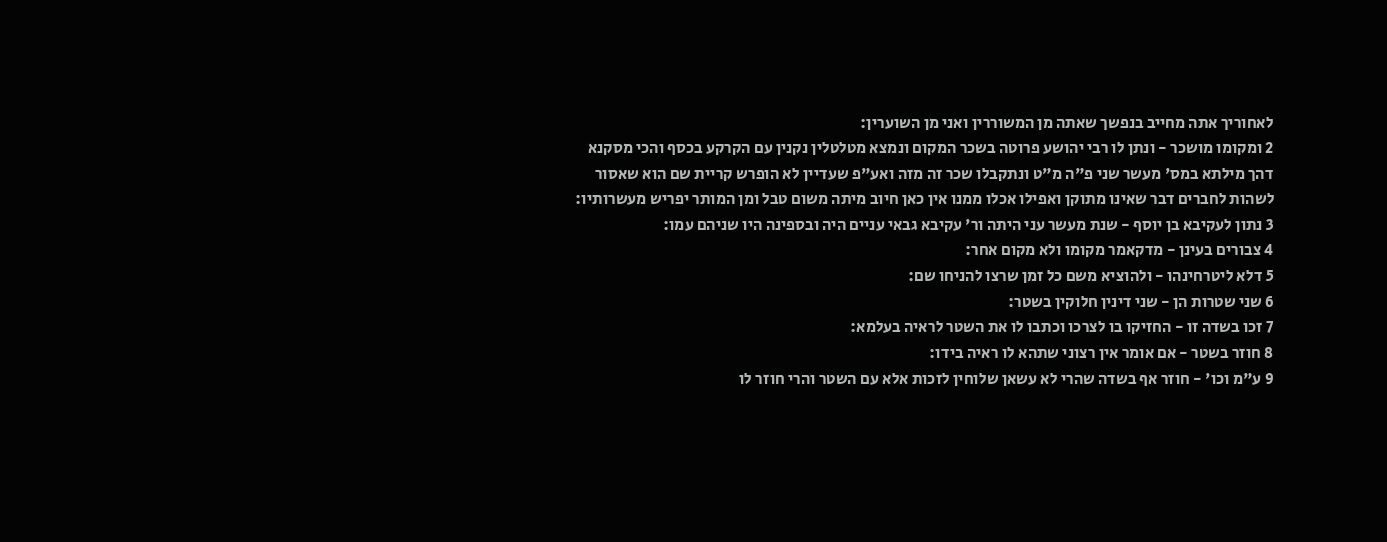לאחוריך אתה מחייב בנפשך שאתה מן המשוררין ואני מן השוערין:
2 ומקומו מושכר - ונתן לו רבי יהושע פרוטה בשכר המקום ונמצא מטלטלין נקנין עם הקרקע בכסף והכי מסקנא דהך מילתא במס' מעשר שני פ"ה מ"ט ונתקבלו שכר זה מזה ואע"פ שעדיין לא הופרש קריית שם הוא שאסור לשהות לחברים דבר שאינו מתוקן ואפילו אכלו ממנו אין כאן חיוב מיתה משום טבל ומן המותר יפריש מעשרותיו:
3 נתון לעקיבא בן יוסף - שנת מעשר עני היתה ור' עקיבא גבאי עניים היה ובספינה היו שניהם עמו:
4 צבורים בעינן - מדקאמר מקומו ולא מקום אחר:
5 דלא ליטרחינהו - ולהוציא משם כל זמן שרצו להניחו שם:
6 שני שטרות הן - שני דינין חלוקין בשטר:
7 זכו בשדה זו - החזיקו בו לצרכו וכתבו לו את השטר לראיה בעלמא:
8 חוזר בשטר - אם אומר אין רצוני שתהא לו ראיה בידו:
9 ע"מ וכו' - חוזר אף בשדה שהרי לא עשאן שלוחין לזכות אלא עם השטר והרי חוזר לו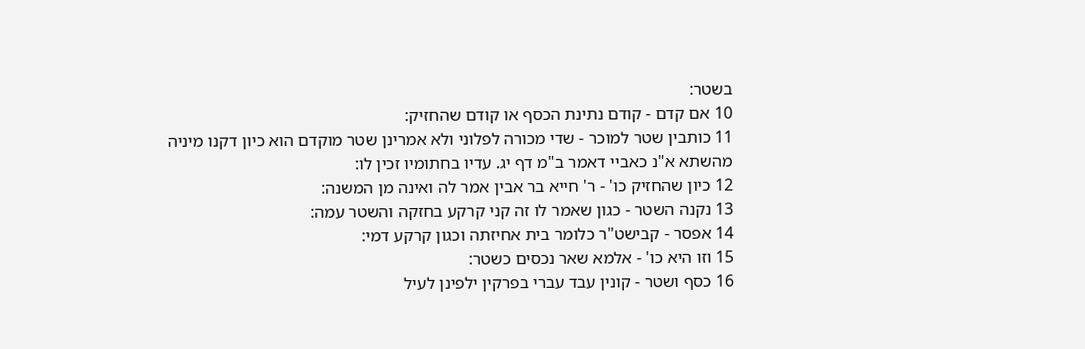בשטר:
10 אם קדם - קודם נתינת הכסף או קודם שהחזיק:
11 כותבין שטר למוכר - שדי מכורה לפלוני ולא אמרינן שטר מוקדם הוא כיון דקנו מיניה מהשתא א"נ כאביי דאמר ב"מ דף יג. עדיו בחתומיו זכין לו:
12 כיון שהחזיק כו' - ר' חייא בר אבין אמר לה ואינה מן המשנה:
13 נקנה השטר - כגון שאמר לו זה קני קרקע בחזקה והשטר עמה:
14 אפסר - קבישט"ר כלומר בית אחיזתה וכגון קרקע דמי:
15 וזו היא כו' - אלמא שאר נכסים כשטר:
16 כסף ושטר - קונין עבד עברי בפרקין ילפינן לעיל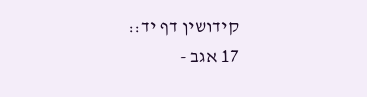קידושין דף יד::
17 אגב -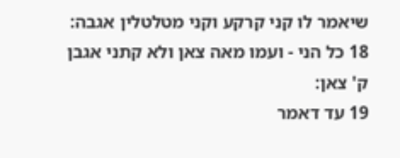שיאמר לו קני קרקע וקני מטלטלין אגבה:
18 כל הני - ועמו מאה צאן ולא קתני אגבן ק' צאן:
19 עד דאמר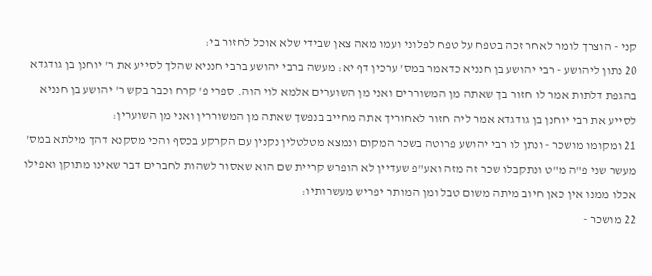קני - הוצרך לומר לאחר זכה בטפח על טפח לפלוני ועמו מאה צאן שבידי שלא אוכל לחזור בי:
20 נתון ליהושע - רבי יהושע בן חנניא כדאמר במס' ערכין דף יא: מעשה ברבי יהושע ברבי חנניא שהלך לסייע את ר' יוחנן בן גודגדא בהגפת דלתות אמר לו חזור בך שאתה מן המשוררים ואני מן השוערים אלמא לוי הוה. ספרי פ' קרח וכבר בקש ר' יהושע בן חנניא לסייע את רבי יוחנן בן גודגדא אמר ליה חזור לאחוריך אתה מחייב בנפשך שאתה מן המשוררין ואני מן השוערין:
21 ומקומו מושכר - ונתן לו רבי יהושע פרוטה בשכר המקום ונמצא מטלטלין נקנין עם הקרקע בכסף והכי מסקנא דהך מילתא במס' מעשר שני פ"ה מ"ט ונתקבלו שכר זה מזה ואע"פ שעדיין לא הופרש קריית שם הוא שאסור לשהות לחברים דבר שאינו מתוקן ואפילו אכלו ממנו אין כאן חיוב מיתה משום טבל ומן המותר יפריש מעשרותיו:
22 מושכר -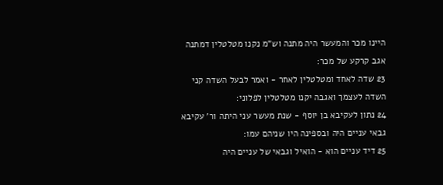היינו מכר והמעשר היה מתנה וש"מ נקנו מטלטלין דמתנה אגב קרקע של מכר:
23 שדה לאחד ומטלטלין לאחר - ואמר לבעל השדה קני השדה לעצמך ואגבה יקנו מטלטלין לפלוני:
24 נתון לעקיבא בן יוסף - שנת מעשר עני היתה ור' עקיבא גבאי עניים היה ובספינה היו שניהם עמו:
25 דיד עניים הוא - הואיל וגבאי של עניים היה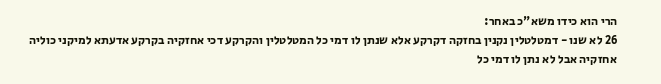הרי הוא כידו משא"כ באחר:
26 לא שנו - דמטלטלין נקנין בחזקה דקרקע אלא שנתן לו דמי כל המטלטלין והקרקע דכי אחזקיה בקרקע אדעתא למיקני כוליה אחזקיה אבל לא נתן לו דמי כל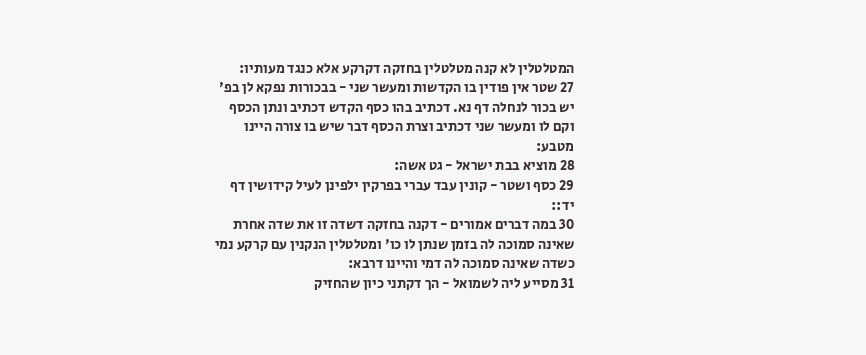המטלטלין לא קנה מטלטלין בחזקה דקרקע אלא כנגד מעותיו:
27 שטר אין פודין בו הקדשות ומעשר שני - בבכורות נפקא לן בפ' יש בכור לנחלה דף נא. דכתיב בהו כסף הקדש דכתיב ונתן הכסף וקם לו ומעשר שני דכתיב וצרת הכסף דבר שיש בו צורה היינו מטבע:
28 מוציא בבת ישראל - גט אשה:
29 כסף ושטר - קונין עבד עברי בפרקין ילפינן לעיל קידושין דף יד::
30 במה דברים אמורים - דקנה בחזקה דשדה זו את שדה אחרת שאינה סמוכה לה בזמן שנתן לו כו' ומטלטלין הנקנין עם קרקע נמי כשדה שאינה סמוכה לה דמי והיינו דרבא:
31 מסייע ליה לשמואל - הך דקתני כיון שהחזיק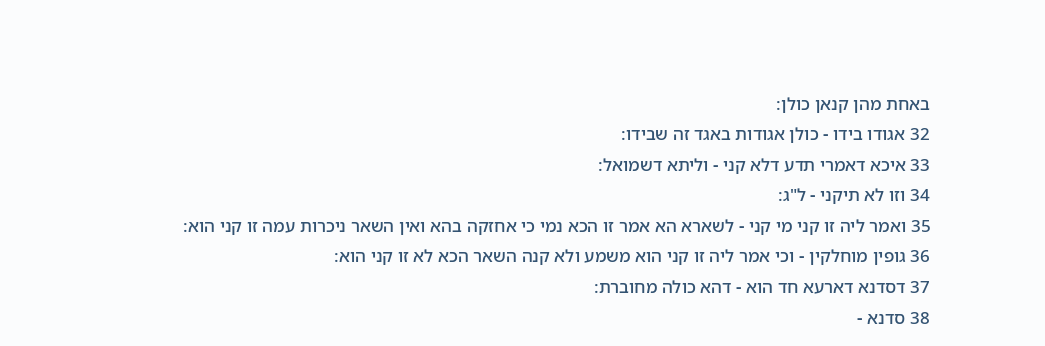באחת מהן קנאן כולן:
32 אגודו בידו - כולן אגודות באגד זה שבידו:
33 איכא דאמרי תדע דלא קני - וליתא דשמואל:
34 וזו לא תיקני - ל"ג:
35 ואמר ליה זו קני מי קני - לשארא הא אמר זו הכא נמי כי אחזקה בהא ואין השאר ניכרות עמה זו קני הוא:
36 גופין מוחלקין - וכי אמר ליה זו קני הוא משמע ולא קנה השאר הכא לא זו קני הוא:
37 דסדנא דארעא חד הוא - דהא כולה מחוברת:
38 סדנא -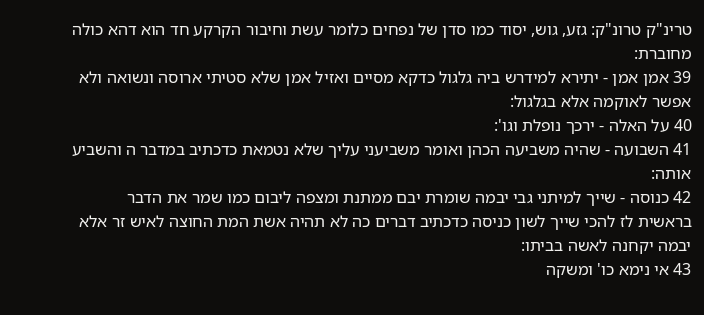טרינ"ק טרונ"ק: גזע, גוש, יסוד כמו סדן של נפחים כלומר עשת וחיבור הקרקע חד הוא דהא כולה מחוברת:
39 אמן אמן - יתירא למידרש ביה גלגול כדקא מסיים ואזיל אמן שלא סטיתי ארוסה ונשואה ולא אפשר לאוקמה אלא בגלגול:
40 על האלה - ירכך נופלת וגו':
41 השבועה - שהיה משביעה הכהן ואומר משביעני עליך שלא נטמאת כדכתיב במדבר ה והשביע אותה:
42 כנוסה - שייך למיתני גבי יבמה שומרת יבם ממתנת ומצפה ליבום כמו שמר את הדבר בראשית לז להכי שייך לשון כניסה כדכתיב דברים כה לא תהיה אשת המת החוצה לאיש זר אלא יבמה יקחנה לאשה בביתו:
43 אי נימא כו' ומשקה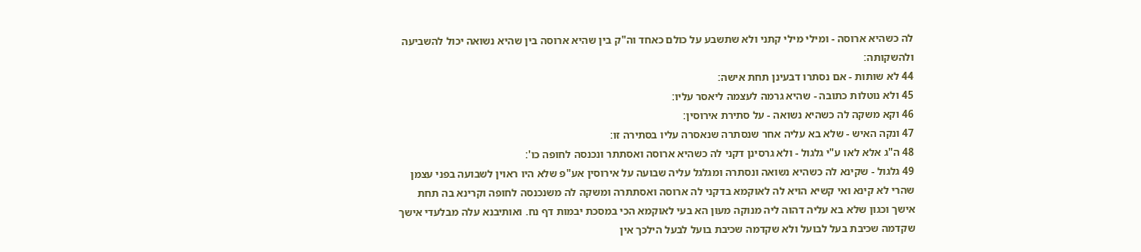לה כשהיא ארוסה - ומילי מילי קתני ולא שתשבע על כולם כאחד וה"ק בין שהיא ארוסה בין שהיא נשואה יכול להשביעה ולהשקותה:
44 לא שותות - אם נסתרו דבעינן תחת אישה:
45 ולא נוטלות כתובה - שהיא גרמה לעצמה ליאסר עליו:
46 וקא משקה לה כשהיא נשואה - על סתירת אירוסין:
47 ונקה האיש - שלא בא עליה אחר שנסתרה שנאסרה עליו בסתירה זו:
48 ה"ג אלא לאו ע"י גלגול - ולא גרסינן דקני לה כשהיא ארוסה ואסתתר ונכנסה לחופה כו':
49 גלגול - שקינא לה כשהיא נשואה ונסתרה ומגלגל עליה שבועה על אירוסין אע"פ שלא היו ראוין לשבועה בפני עצמן שהרי לא קינא ואי קשיא הויא לה לאוקמא בדקני לה ארוסה ואסתתרה ומשקה לה משנכנסה לחופה וקרינא בה תחת אישך וכגון שלא בא עליה דהוה ליה מנוקה מעון הא בעי לאוקמא הכי במסכת יבמות דף נח. ואותיבנא עלה מבלעדי אישך שקדמה שכיבת בעל לבועל ולא שקדמה שכיבת בועל לבעל הילכך אין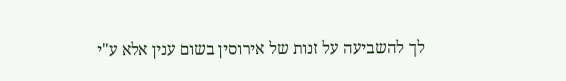לך להשביעה על זנות של אירוסין בשום ענין אלא ע"י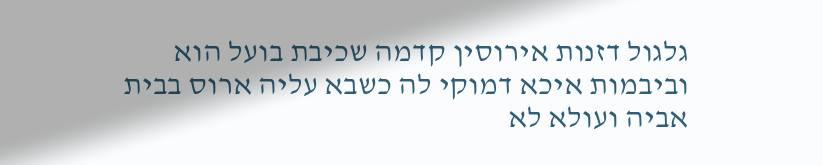גלגול דזנות אירוסין קדמה שכיבת בועל הוא וביבמות איכא דמוקי לה כשבא עליה ארוס בבית אביה ועולא לא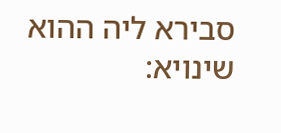סבירא ליה ההוא שינויא: